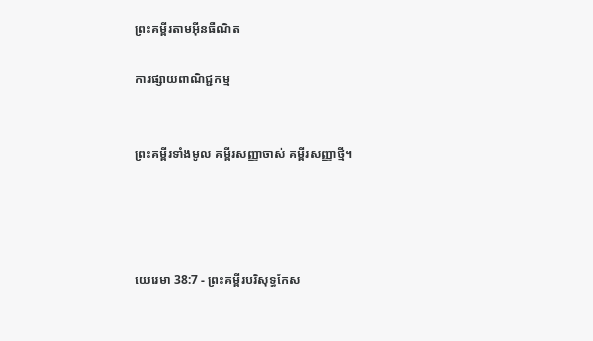ព្រះគម្ពីរតាមអ៊ីនធឺណិត

ការផ្សាយពាណិជ្ជកម្ម


ព្រះគម្ពីរទាំងមូល គម្ពីរសញ្ញាចាស់ គម្ពីរសញ្ញាថ្មី។




យេរេមា 38:7 - ព្រះគម្ពីរបរិសុទ្ធកែស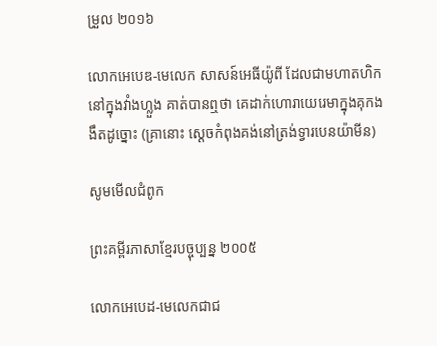ម្រួល ២០១៦

លោកអេបេឌ-មេលេក សាសន៍អេធីយ៉ូពី ដែលជាមហាតហិកនៅក្នុងវាំងហ្លួង គាត់បានឮថា គេដាក់ហោរាយេរេមាក្នុងគុកងងឹតដូច្នោះ (គ្រានោះ ស្តេចកំពុងគង់នៅត្រង់ទ្វារបេនយ៉ាមីន)

សូមមើលជំពូក

ព្រះគម្ពីរភាសាខ្មែរបច្ចុប្បន្ន ២០០៥

លោកអេបេដ-មេលេកជាជ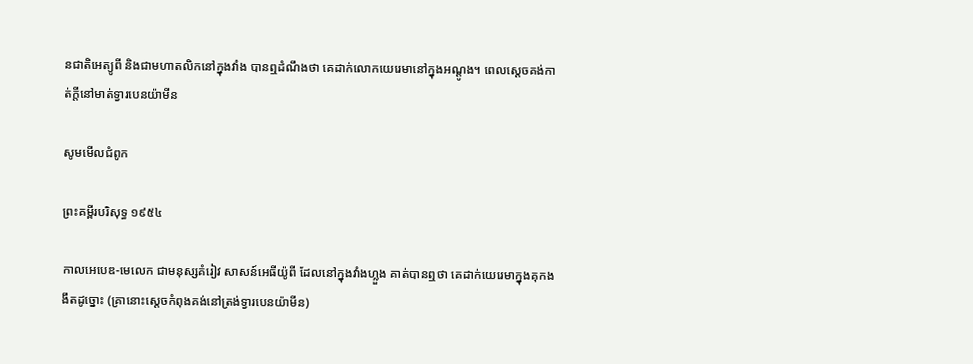ន‌ជាតិអេត្យូ‌ពី និងជាមហា‌តលិកនៅក្នុងវាំង បានឮដំណឹងថា គេដាក់លោកយេរេមានៅក្នុងអណ្ដូង។ ពេលស្ដេចគង់កាត់ក្ដីនៅមាត់ទ្វារបេន‌យ៉ាមីន

សូមមើលជំពូក

ព្រះគម្ពីរបរិសុទ្ធ ១៩៥៤

កាលអេបេឌ-មេលេក ជាមនុស្សគំរៀវ សាសន៍អេធីយ៉ូពី ដែលនៅក្នុងវាំងហ្លួង គាត់បានឮថា គេដាក់យេរេមាក្នុងគុកងងឹតដូច្នោះ (គ្រានោះស្តេចកំពុងគង់នៅត្រង់ទ្វារបេន‌យ៉ាមីន)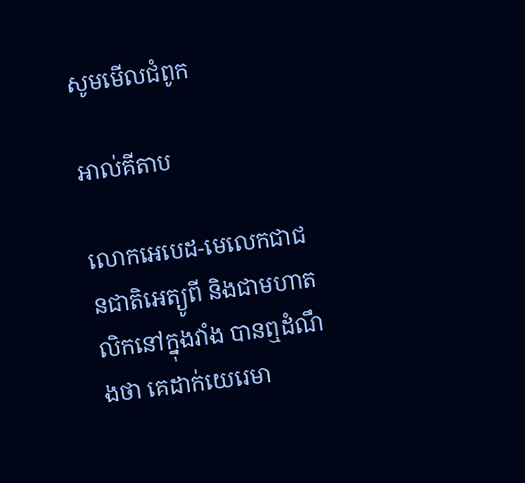សូមមើលជំពូក

អាល់គីតាប

លោកអេបេដ-មេលេកជាជន‌ជាតិអេត្យូ‌ពី និងជាមហា‌តលិកនៅក្នុងវាំង បានឮដំណឹងថា គេដាក់យេរេមា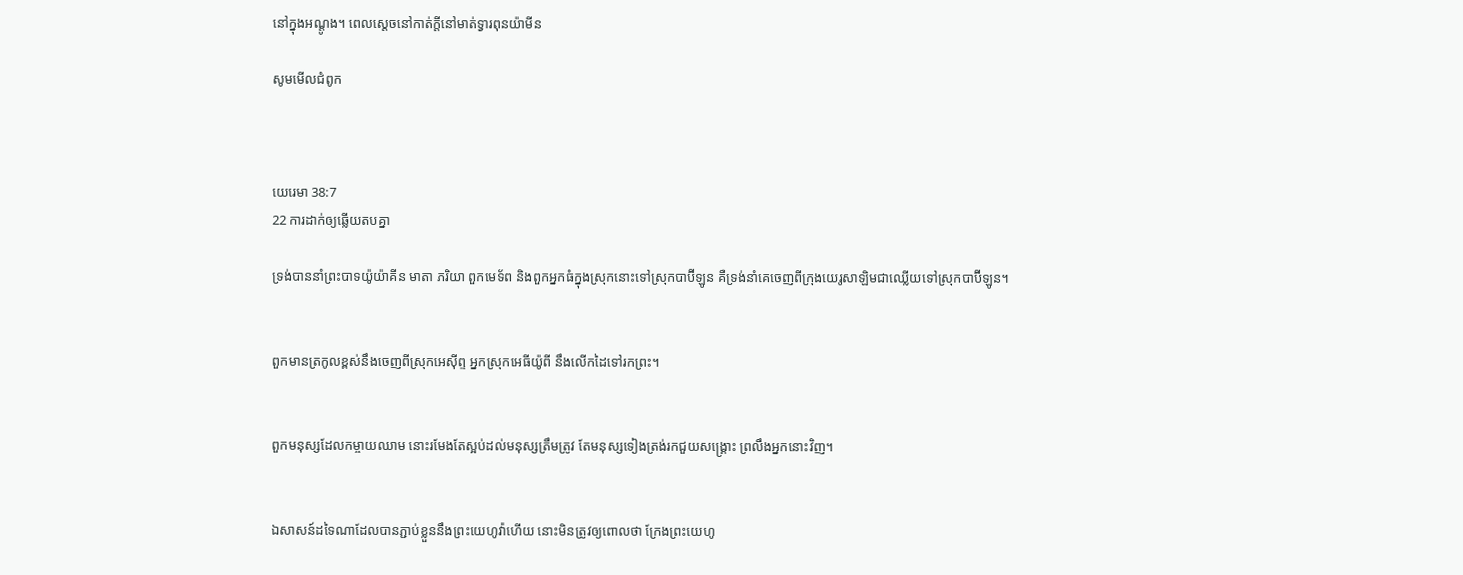នៅក្នុងអណ្ដូង។ ពេលស្ដេចនៅកាត់ក្ដីនៅមាត់ទ្វារពុន‌យ៉ាមីន

សូមមើលជំពូក



យេរេមា 38:7
22 ការដាក់ឲ្យឆ្លើយតបគ្នា

ទ្រង់បាននាំព្រះបាទយ៉ូយ៉ា‌គីន មាតា ភរិយា ពួកមេ‌ទ័ព និងពួកអ្នកធំក្នុងស្រុកនោះទៅស្រុកបាប៊ី‌ឡូន គឺទ្រង់នាំគេចេញពីក្រុងយេរូ‌សាឡិមជាឈ្លើយទៅស្រុកបាប៊ី‌ឡូន។


ពួកមានត្រកូលខ្ពស់នឹងចេញពីស្រុកអេស៊ីព្ទ អ្នកស្រុកអេធីយ៉ូពី នឹងលើកដៃទៅរកព្រះ។


ពួកមនុស្សដែលកម្ចាយឈាម នោះរមែងតែស្អប់ដល់មនុស្សត្រឹមត្រូវ តែមនុស្សទៀងត្រង់រកជួយសង្គ្រោះ ព្រលឹងអ្នកនោះវិញ។


ឯសាសន៍ដទៃណាដែលបានភ្ជាប់ខ្លួននឹងព្រះ‌យេហូវ៉ាហើយ នោះមិនត្រូវឲ្យពោលថា ក្រែងព្រះ‌យេហូ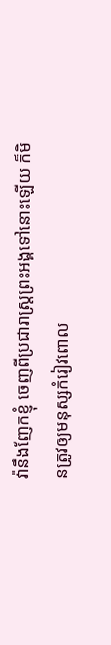វ៉ានឹងញែកខ្ញុំ ចេញពីប្រជា‌រាស្ត្រព្រះ‌អង្គទៅនោះឡើយ ក៏មិនត្រូវឲ្យមនុស្សកំរៀវពោល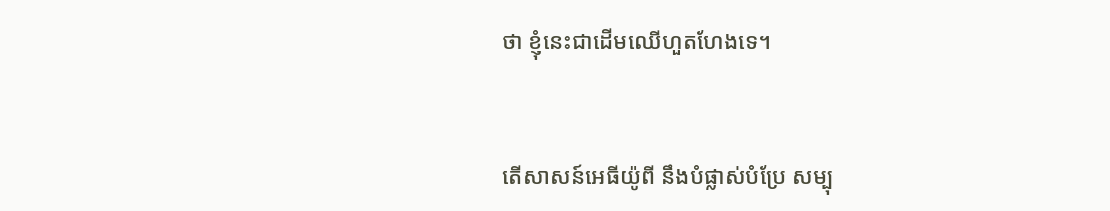ថា ខ្ញុំនេះជាដើមឈើហួត‌ហែងទេ។


តើសាសន៍អេធីយ៉ូពី នឹងបំផ្លាស់បំប្រែ សម្បុ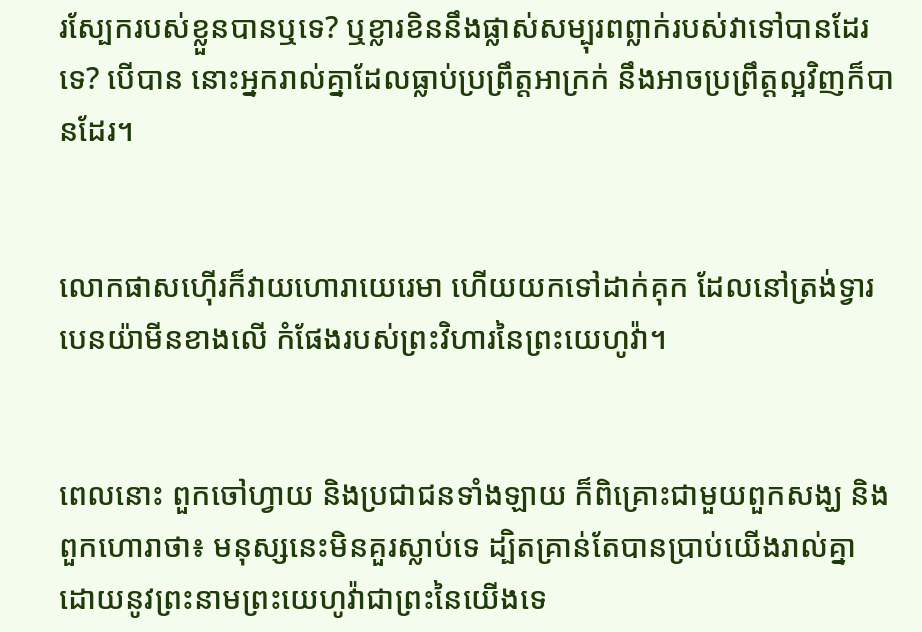រស្បែករបស់ខ្លួនបានឬទេ? ឬខ្លារខិននឹងផ្លាស់សម្បុរពព្លាក់របស់វាទៅបានដែរទេ? បើបាន នោះអ្នករាល់គ្នាដែលធ្លាប់ប្រព្រឹត្តអាក្រក់ នឹងអាចប្រព្រឹត្តល្អវិញក៏បានដែរ។


លោកផាសហ៊ើរក៏វាយហោរាយេរេមា ហើយយកទៅដាក់គុក ដែលនៅត្រង់ទ្វារបេនយ៉ាមីនខាងលើ កំផែងរបស់ព្រះ‌វិហារនៃព្រះ‌យេហូវ៉ា។


ពេលនោះ ពួកចៅ‌ហ្វាយ និងប្រជាជនទាំង‌ឡាយ ក៏ពិគ្រោះជាមួយពួកសង្ឃ និងពួកហោរាថា៖ មនុស្សនេះមិនគួរស្លាប់ទេ ដ្បិតគ្រាន់តែបានប្រាប់យើងរាល់គ្នា ដោយនូវព្រះ‌នាមព្រះ‌យេហូវ៉ាជាព្រះនៃយើងទេ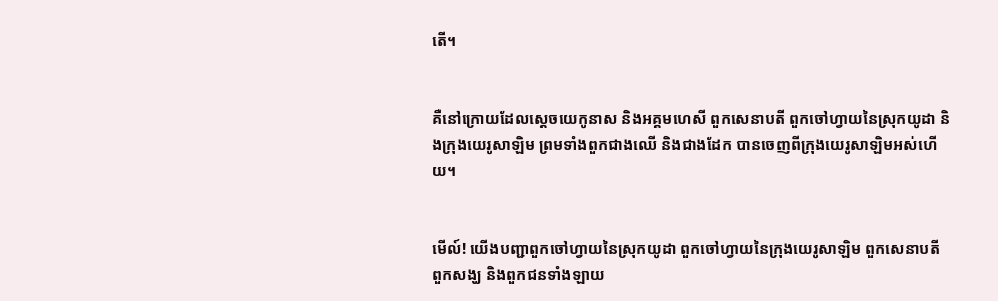តើ។


គឺនៅក្រោយដែលស្តេចយេកូនាស និងអគ្គម‌ហេសី ពួកសេនាបតី ពួកចៅ‌ហ្វាយនៃស្រុកយូដា និងក្រុងយេរូ‌សាឡិម ព្រមទាំងពួកជាងឈើ និងជាងដែក បានចេញពីក្រុងយេរូ‌សាឡិមអស់ហើយ។


មើល៍! យើងបញ្ជាពួកចៅ‌ហ្វាយនៃស្រុកយូដា ពួកចៅ‌ហ្វាយនៃក្រុងយេរូ‌សាឡិម ពួកសេនាបតី ពួកសង្ឃ និងពួកជនទាំង‌ឡាយ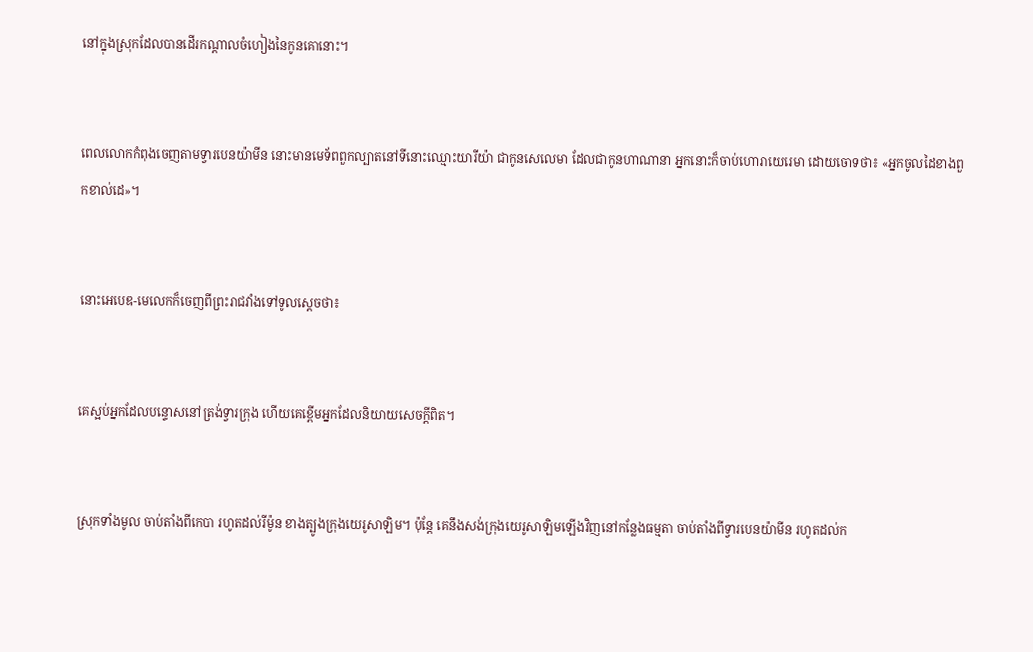នៅក្នុងស្រុកដែលបានដើរកណ្ដាលចំហៀងនៃកូនគោនោះ។


ពេលលោកកំពុងចេញតាមទ្វារបេនយ៉ាមីន នោះមានមេ‌ទ័ពពួកល្បាតនៅទីនោះឈ្មោះយារីយ៉ា ជាកូនសេលេមា ដែលជាកូនហាណានា អ្នកនោះក៏ចាប់ហោរាយេរេមា ដោយចោទថា៖ «អ្នកចូលដៃខាងពួកខាល់ដេ»។


នោះអេបេឌ-មេលេកក៏ចេញពីព្រះ‌រាជវាំងទៅទូលស្តេចថា៖


គេស្អប់អ្នកដែលបន្ទោសនៅត្រង់ទ្វារក្រុង ហើយគេខ្ពើមអ្នកដែលនិយាយសេចក្ដីពិត។


ស្រុកទាំងមូល ចាប់តាំងពីកេបា រហូតដល់រីម៉ូន ខាងត្បូងក្រុងយេរូ‌សាឡិម។ ប៉ុន្តែ គេនឹងសង់ក្រុងយេរូ‌សាឡិមឡើងវិញនៅកន្លែងធម្មតា ចាប់តាំងពីទ្វារបេនយ៉ាមីន រហូតដល់ក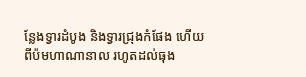ន្លែងទ្វារដំបូង និងទ្វារជ្រុងកំផែង ហើយពីប៉មហាណានាល រហូតដល់ធុង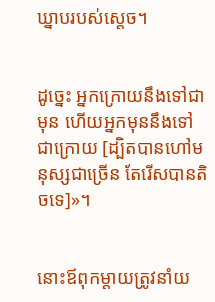ឃ្នាបរបស់ស្តេច។


ដូច្នេះ អ្នកក្រោយនឹងទៅជាមុន ហើយអ្នកមុននឹងទៅជាក្រោយ [ដ្បិតបានហៅមនុស្សជាច្រើន តែរើសបានតិចទេ]»។


នោះឪពុកម្តាយត្រូវនាំយ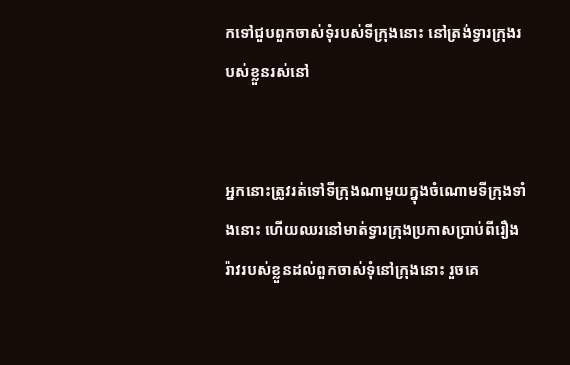កទៅជួបពួកចាស់‌ទុំរបស់ទីក្រុងនោះ នៅត្រង់ទ្វារក្រុងរបស់ខ្លួនរស់នៅ


អ្នកនោះត្រូវរត់ទៅទីក្រុងណាមួយក្នុងចំណោមទីក្រុងទាំងនោះ ហើយឈរនៅមាត់ទ្វារក្រុងប្រកាសប្រាប់ពីរឿងរ៉ាវរបស់ខ្លួនដល់ពួកចាស់ទុំនៅក្រុងនោះ រួចគេ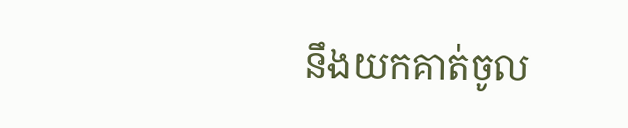នឹងយកគាត់ចូល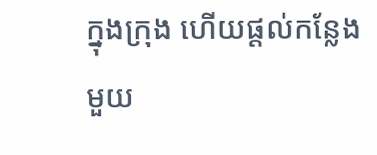ក្នុងក្រុង ហើយផ្ដល់កន្លែងមួយ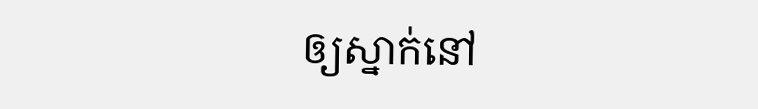ឲ្យស្នាក់នៅ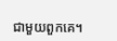ជាមួយពួកគេ។